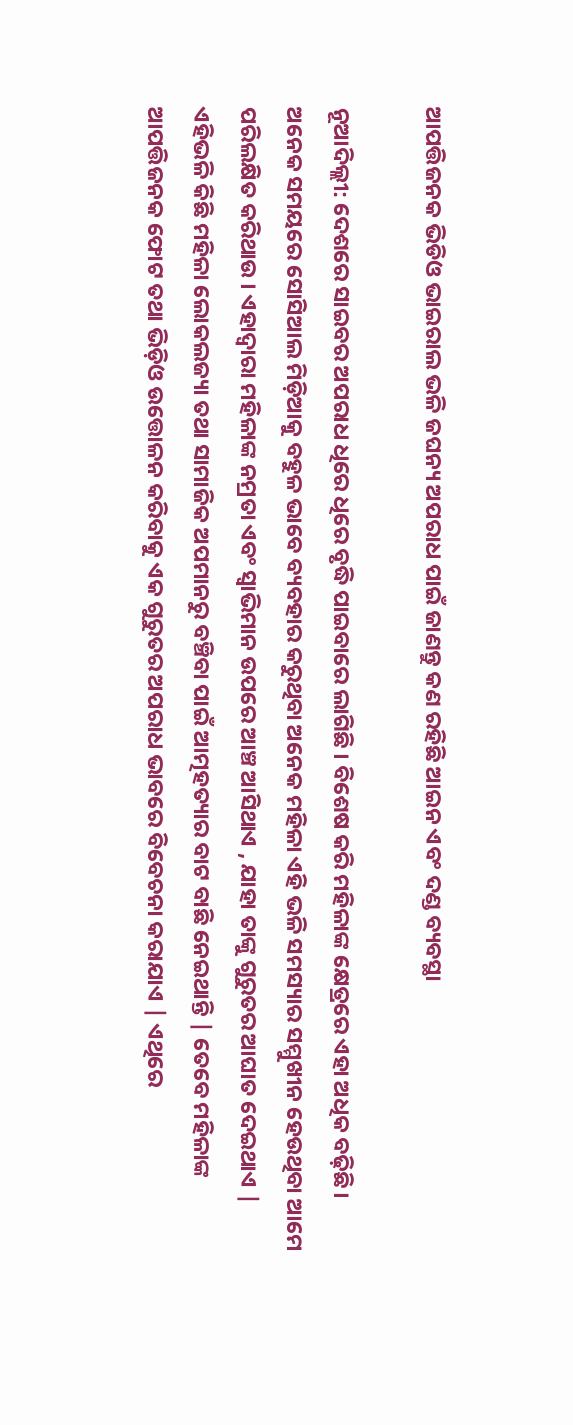ଆପତ୍ତିଜନକ ଭିଡିଓ ଭାଇରାଲ ଭଳି ଜଘନ୍ୟ ଅପରାଧ ପାଇଁ ଜାଣନ୍ତୁ କଣ ରହିଛି ଆଇନ ଏବଂ ଦଣ୍ଡ ବ୍ୟବସ୍ଥା

ନୂଆଦିଲ୍ଲୀ: ଦେଶରେ ସାଇବର ଅପରାଧ ଧିରେ ଧିରେ ବୃଦ୍ଧି ପାଇବାରେ ଲାଗିଛି । ବିଶେଷ କରି ମହିଳାଙ୍କ କ୍ଷେତ୍ରରେ ଏହା ଅଧିକ ବଢ଼ିଛି। ଅନେକ ସମୟରେ ସୋସିଆଲ ମିଡ଼ିଆକୁ ବହୁଳ ଭାବେ ବ୍ୟବହାର କରୁଥିବା ଅନେକ ମହିଳା ଏହି ଭଳି ସମସ୍ୟାର ସମ୍ମୁଖୀନ ହେଉଥିବା ଆମେ ପରିଲକ୍ଷିତ କରିଥାଉ । ଏହାଦ୍ୱାରା ମହିଳାଙ୍କ ନମ୍ରତା ଏବଂ ସ୍ୱାଭିମାନ ଉପରେ ଆଞ୍ଚ ଆସିଥାଏ , ଯାହା ତାଙ୍କୁ ଗୁରୁତର ଆଘାତ ଦେଇଥାଏ | ଏହିଭଳି କିଛି ମହିଳା ଲୋକଲଜ୍ୟା ତଥା ସାମାଜିକ ଅପମାନରୁ ବଞ୍ଚିବା ପାଇଁ ଆତ୍ମହତ୍ୟାର ବାଟ ବାଛି ନେଇଥାନ୍ତି | ତେବେ ମହିଳାଙ୍କ ଆପତ୍ତିଜନକ ଫୋଟ ତଥା ଭିଡ଼ିଓ ଉତ୍ତୋଳନ କରିବାକୁ ଏକ ଗୁରୁତର ଅପରାଧ ଭାବରେ ବିବେଚନା କରାଯାଏ | ଏଥିରେ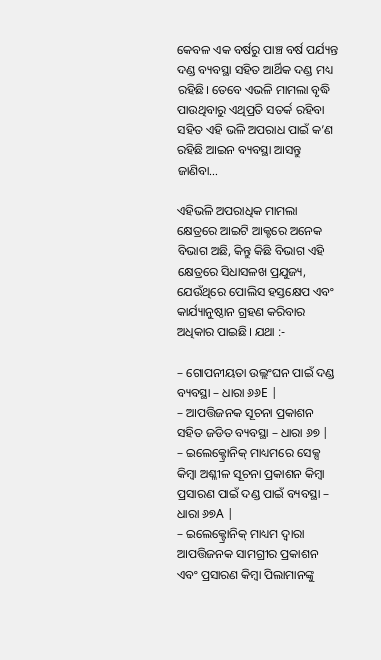କେବଳ ଏକ ବର୍ଷରୁ ପାଞ୍ଚ ବର୍ଷ ପର୍ଯ୍ୟନ୍ତ ଦଣ୍ଡ ବ୍ୟବସ୍ଥା ସହିତ ଆର୍ଥିକ ଦଣ୍ଡ ମଧ୍ୟ ରହିଛି। ତେବେ ଏଭଳି ମାମଲା ବୃଦ୍ଧି ପାଉଥିବାରୁ ଏଥିପ୍ରତି ସତର୍କ ରହିବା ସହିତ ଏହି ଭଳି ଅପରାଧ ପାଇଁ କ’ଣ ରହିଛି ଆଇନ ବ୍ୟବସ୍ଥା ଆସନ୍ତୁ ଜାଣିବା…

ଏହିଭଳି ଅପରାଧିକ ମାମଲା କ୍ଷେତ୍ରରେ ଆଇଟି ଆକ୍ଟରେ ଅନେକ ବିଭାଗ ଅଛି, କିନ୍ତୁ କିଛି ବିଭାଗ ଏହି କ୍ଷେତ୍ରରେ ସିଧାସଳଖ ପ୍ରଯୁଜ୍ୟ, ଯେଉଁଥିରେ ପୋଲିସ ହସ୍ତକ୍ଷେପ ଏବଂ କାର୍ଯ୍ୟାନୁଷ୍ଠାନ ଗ୍ରହଣ କରିବାର ଅଧିକାର ପାଇଛି। ଯଥା :-

– ଗୋପନୀୟତା ଉଲ୍ଲଂଘନ ପାଇଁ ଦଣ୍ଡ ବ୍ୟବସ୍ଥା – ଧାରା ୬୬E |
– ଆପତ୍ତିଜନକ ସୂଚନା ପ୍ରକାଶନ ସହିତ ଜଡିତ ବ୍ୟବସ୍ଥା – ଧାରା ୬୭ |
– ଇଲେକ୍ଟ୍ରୋନିକ୍ ମାଧ୍ୟମରେ ସେକ୍ସ କିମ୍ବା ଅଶ୍ଳୀଳ ସୂଚନା ପ୍ରକାଶନ କିମ୍ବା ପ୍ରସାରଣ ପାଇଁ ଦଣ୍ଡ ପାଇଁ ବ୍ୟବସ୍ଥା – ଧାରା ୬୭A |
– ଇଲେକ୍ଟ୍ରୋନିକ୍ ମାଧ୍ୟମ ଦ୍ୱାରା ଆପତ୍ତିଜନକ ସାମଗ୍ରୀର ପ୍ରକାଶନ ଏବଂ ପ୍ରସାରଣ କିମ୍ବା ପିଲାମାନଙ୍କୁ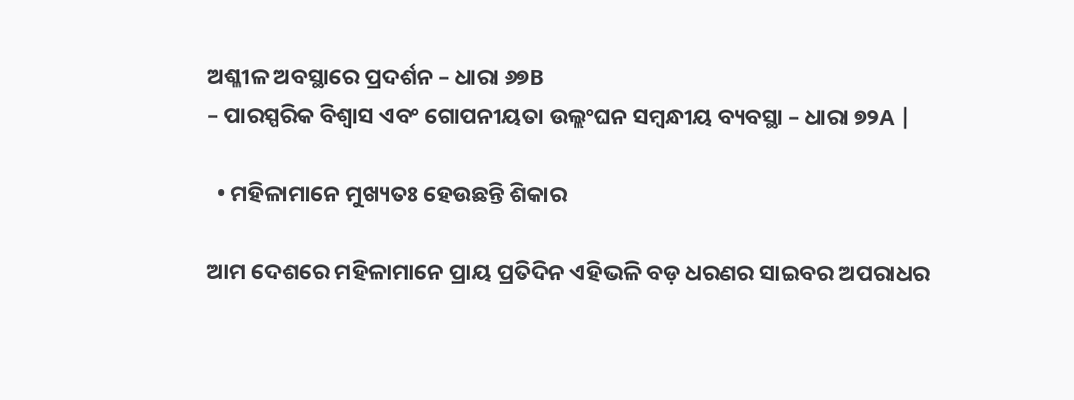ଅଶ୍ଳୀଳ ଅବସ୍ଥାରେ ପ୍ରଦର୍ଶନ – ଧାରା ୬୭B
– ପାରସ୍ପରିକ ବିଶ୍ୱାସ ଏବଂ ଗୋପନୀୟତା ଉଲ୍ଲଂଘନ ସମ୍ବନ୍ଧୀୟ ବ୍ୟବସ୍ଥା – ଧାରା ୭୨A |

  • ମହିଳାମାନେ ମୁଖ୍ୟତଃ ହେଉଛନ୍ତି ଶିକାର

ଆମ ଦେଶରେ ମହିଳାମାନେ ପ୍ରାୟ ପ୍ରତିଦିନ ଏହିଭଳି ବଡ଼ ଧରଣର ସାଇବର ଅପରାଧର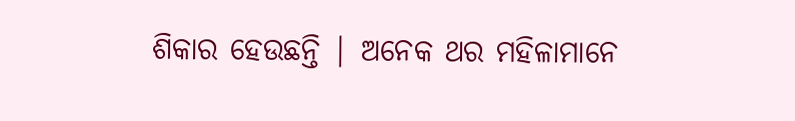ଶିକାର ହେଉଛନ୍ତି | ଅନେକ ଥର ମହିଳାମାନେ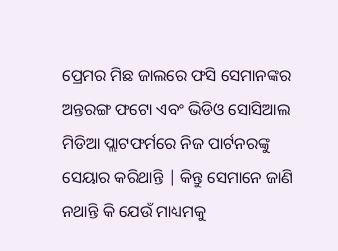ପ୍ରେମର ମିଛ ଜାଲରେ ଫସି ସେମାନଙ୍କର ଅନ୍ତରଙ୍ଗ ଫଟୋ ଏବଂ ଭିଡିଓ ସୋସିଆଲ ମିଡିଆ ପ୍ଲାଟଫର୍ମରେ ନିଜ ପାର୍ଟନରଙ୍କୁ ସେୟାର କରିଥାନ୍ତି | କିନ୍ତୁ ସେମାନେ ଜାଣି ନଥାନ୍ତି କି ଯେଉଁ ମାଧ୍ୟମକୁ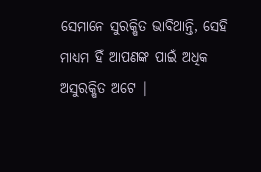ସେମାନେ ସୁରକ୍ଷିତ ଭାବିଥାନ୍ତି, ସେହି ମାଧ୍ୟମ ହିଁ ଆପଣଙ୍କ ପାଇଁ ଅଧିକ ଅସୁରକ୍ଷିତ ଅଟେ |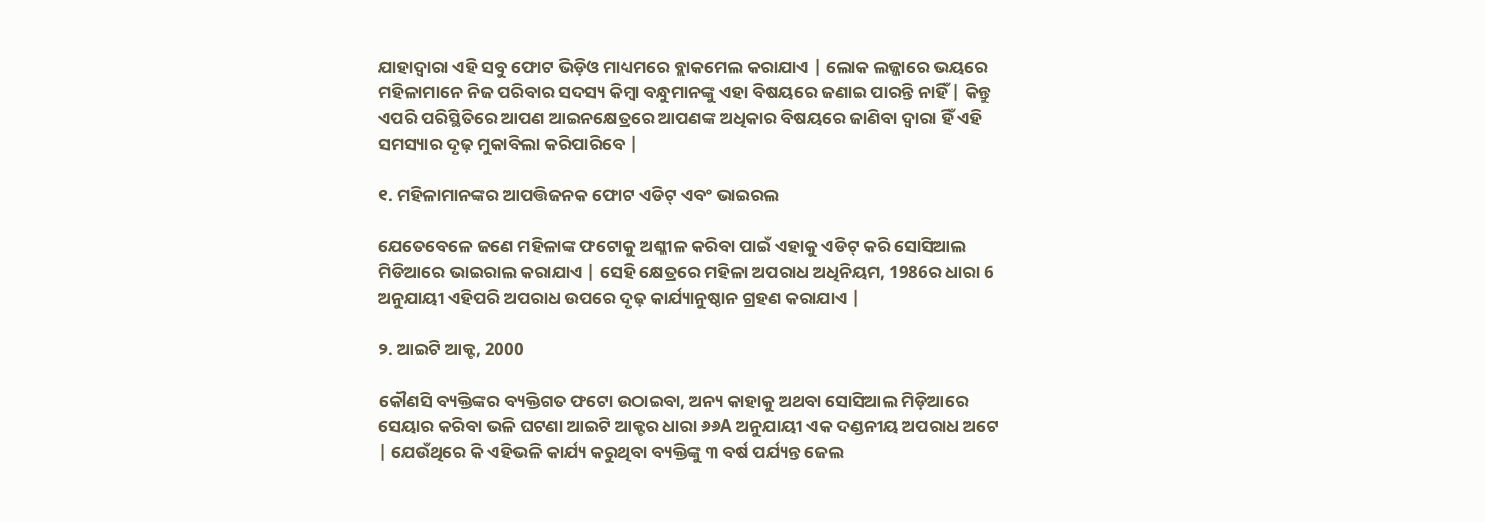ଯାହାଦ୍ୱାରା ଏହି ସବୁ ଫୋଟ ଭିଡ଼ିଓ ମାଧ୍ୟମରେ ବ୍ଲାକମେଲ କରାଯାଏ | ଲୋକ ଲଜ୍ଜାରେ ଭୟରେ ମହିଳାମାନେ ନିଜ ପରିବାର ସଦସ୍ୟ କିମ୍ବା ବନ୍ଧୁମାନଙ୍କୁ ଏହା ବିଷୟରେ ଜଣାଇ ପାରନ୍ତି ନାହିଁ | କିନ୍ତୁ ଏପରି ପରିସ୍ଥିତିରେ ଆପଣ ଆଇନକ୍ଷେତ୍ରରେ ଆପଣଙ୍କ ଅଧିକାର ବିଷୟରେ ଜାଣିବା ଦ୍ୱାରା ହିଁ ଏହି ସମସ୍ୟାର ଦୃଢ଼ ମୁକାବିଲା କରିପାରିବେ |

୧. ମହିଳାମାନଙ୍କର ଆପତ୍ତିଜନକ ଫୋଟ ଏଡିଟ୍ ଏବଂ ଭାଇରଲ

ଯେତେବେଳେ ଜଣେ ମହିଳାଙ୍କ ଫଟୋକୁ ଅଶ୍ଳୀଳ କରିବା ପାଇଁ ଏହାକୁ ଏଡିଟ୍ କରି ସୋସିଆଲ ମିଡିଆରେ ଭାଇରାଲ କରାଯାଏ | ସେହି କ୍ଷେତ୍ରରେ ମହିଳା ଅପରାଧ ଅଧିନିୟମ, 1986ର ଧାରା 6 ଅନୁଯାୟୀ ଏହିପରି ଅପରାଧ ଉପରେ ଦୃଢ଼ କାର୍ଯ୍ୟାନୁଷ୍ଠାନ ଗ୍ରହଣ କରାଯାଏ |

୨. ଆଇଟି ଆକ୍ଟ, 2000

କୌଣସି ବ୍ୟକ୍ତିଙ୍କର ବ୍ୟକ୍ତିଗତ ଫଟୋ ଉଠାଇବା, ଅନ୍ୟ କାହାକୁ ଅଥବା ସୋସିଆଲ ମିଡ଼ିଆରେ ସେୟାର କରିବା ଭଳି ଘଟଣା ଆଇଟି ଆକ୍ଟର ଧାରା ୬୬A ଅନୁଯାୟୀ ଏକ ଦଣ୍ଡନୀୟ ଅପରାଧ ଅଟେ | ଯେଉଁଥିରେ କି ଏହିଭଳି କାର୍ଯ୍ୟ କରୁଥିବା ବ୍ୟକ୍ତିଙ୍କୁ ୩ ବର୍ଷ ପର୍ଯ୍ୟନ୍ତ ଜେଲ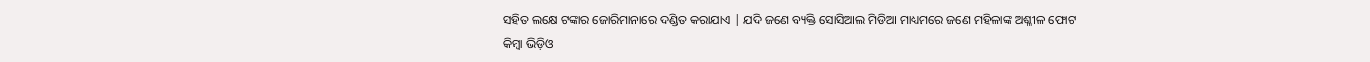ସହିତ ଲକ୍ଷେ ଟଙ୍କାର ଜୋରିମାନାରେ ଦଣ୍ଡିତ କରାଯାଏ | ଯଦି ଜଣେ ବ୍ୟକ୍ତି ସୋସିଆଲ ମିଡିଆ ମାଧ୍ୟମରେ ଜଣେ ମହିଳାଙ୍କ ଅଶ୍ଳୀଳ ଫୋଟ କିମ୍ବା ଭିଡ଼ିଓ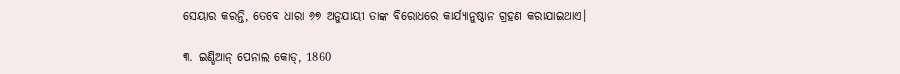ସେୟାର କରନ୍ତି, ତେବେ ଧାରା ୬୭ ଅନୁଯାୟୀ ତାଙ୍କ ବିରୋଧରେ କାର୍ଯ୍ୟାନୁଷ୍ଠାନ ଗ୍ରହଣ କରାଯାଇଥାଏ।

୩. ଇଣ୍ଡିଆନ୍ ପେନାଲ କୋଡ୍, 1860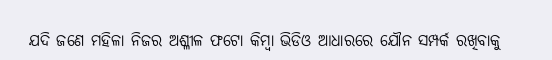ଯଦି ଜଣେ ମହିଳା ନିଜର ଅଶ୍ଳୀଳ ଫଟୋ କିମ୍ବା ଭିଡିଓ ଆଧାରରେ ଯୌନ ସମ୍ପର୍କ ରଖିବାକୁ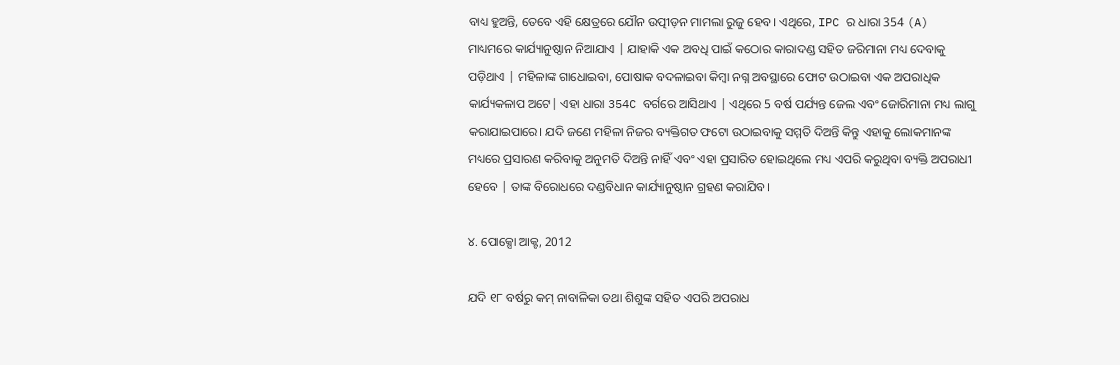ବାଧ୍ୟ ହୁଅନ୍ତି, ତେବେ ଏହି କ୍ଷେତ୍ରରେ ଯୌନ ଉତ୍ପୀଡ଼ନ ମାମଲା ରୁଜୁ ହେବ। ଏଥିରେ, IPC ର ଧାରା 354 (A) ମାଧ୍ୟମରେ କାର୍ଯ୍ୟାନୁଷ୍ଠାନ ନିଆଯାଏ | ଯାହାକି ଏକ ଅବଧି ପାଇଁ କଠୋର କାରାଦଣ୍ଡ ସହିତ ଜରିମାନା ମଧ୍ୟ ଦେବାକୁ ପଡ଼ିଥାଏ | ମହିଳାଙ୍କ ଗାଧୋଇବା, ପୋଷାକ ବଦଳାଇବା କିମ୍ବା ନଗ୍ନ ଅବସ୍ଥାରେ ଫୋଟ ଉଠାଇବା ଏକ ଅପରାଧିକ କାର୍ଯ୍ୟକଳାପ ଅଟେ| ଏହା ଧାରା 354C ବର୍ଗରେ ଆସିଥାଏ | ଏଥିରେ 5 ବର୍ଷ ପର୍ଯ୍ୟନ୍ତ ଜେଲ ଏବଂ ଜୋରିମାନା ମଧ୍ୟ ଲାଗୁ କରାଯାଇପାରେ। ଯଦି ଜଣେ ମହିଳା ନିଜର ବ୍ୟକ୍ତିଗତ ଫଟୋ ଉଠାଇବାକୁ ସମ୍ମତି ଦିଅନ୍ତି କିନ୍ତୁ ଏହାକୁ ଲୋକମାନଙ୍କ ମଧ୍ୟରେ ପ୍ରସାରଣ କରିବାକୁ ଅନୁମତି ଦିଅନ୍ତି ନାହିଁ ଏବଂ ଏହା ପ୍ରସାରିତ ହୋଇଥିଲେ ମଧ୍ୟ ଏପରି କରୁଥିବା ବ୍ୟକ୍ତି ଅପରାଧୀ ହେବେ | ତାଙ୍କ ବିରୋଧରେ ଦଣ୍ଡବିଧାନ କାର୍ଯ୍ୟାନୁଷ୍ଠାନ ଗ୍ରହଣ କରାଯିବ।

୪. ପୋକ୍ସୋ ଆକ୍ଟ, 2012

ଯଦି ୧୮ ବର୍ଷରୁ କମ୍ ନାବାଳିକା ତଥା ଶିଶୁଙ୍କ ସହିତ ଏପରି ଅପରାଧ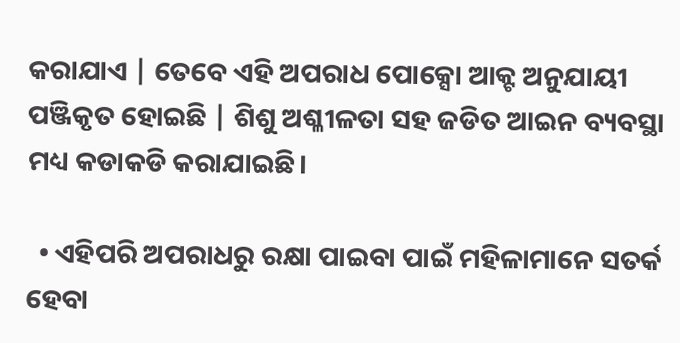କରାଯାଏ | ତେବେ ଏହି ଅପରାଧ ପୋକ୍ସୋ ଆକ୍ଟ ଅନୁଯାୟୀ ପଞ୍ଜିକୃତ ହୋଇଛି | ଶିଶୁ ଅଶ୍ଳୀଳତା ସହ ଜଡିତ ଆଇନ ବ୍ୟବସ୍ଥା ମଧ୍ୟ କଡାକଡି କରାଯାଇଛି।

  • ଏହିପରି ଅପରାଧରୁ ରକ୍ଷା ପାଇବା ପାଇଁ ମହିଳାମାନେ ସତର୍କ ହେବା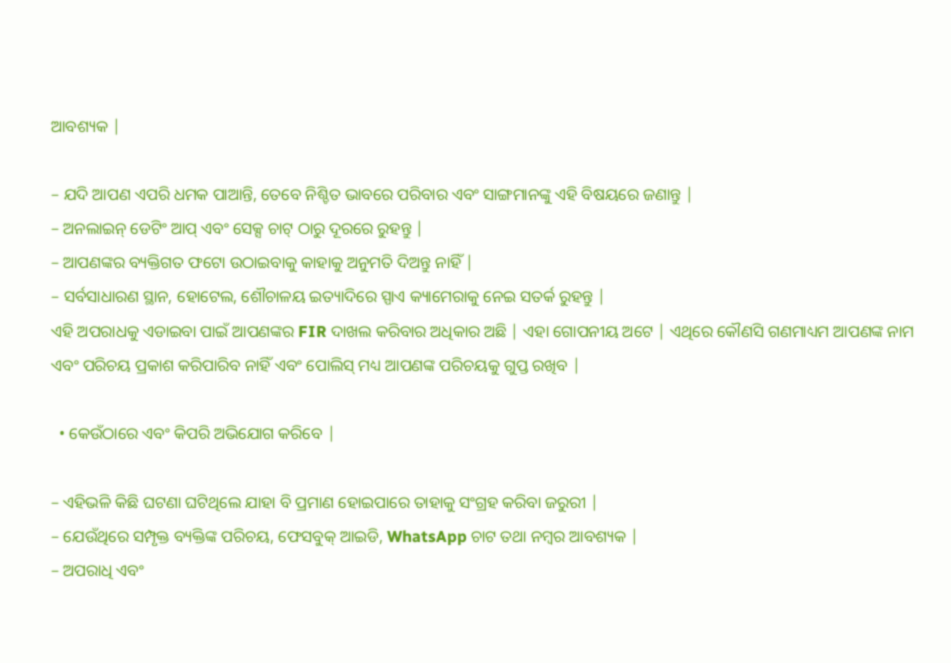ଆବଶ୍ୟକ |

– ଯଦି ଆପଣ ଏପରି ଧମକ ପାଆନ୍ତି, ତେବେ ନିଶ୍ଚିତ ଭାବରେ ପରିବାର ଏବଂ ସାଙ୍ଗମାନଙ୍କୁ ଏହି ବିଷୟରେ ଜଣାନ୍ତୁ |
– ଅନଲାଇନ୍ ଡେଟିଂ ଆପ୍ ଏବଂ ସେକ୍ସ ଚାଟ୍ ଠାରୁ ଦୂରରେ ରୁହନ୍ତୁ |
– ଆପଣଙ୍କର ବ୍ୟକ୍ତିଗତ ଫଟୋ ଉଠାଇବାକୁ କାହାକୁ ଅନୁମତି ଦିଅନ୍ତୁ ନାହିଁ |
– ସର୍ବସାଧାରଣ ସ୍ଥାନ, ହୋଟେଲ, ଶୌଚାଳୟ ଇତ୍ୟାଦିରେ ସ୍ପାଏ କ୍ୟାମେରାକୁ ନେଇ ସତର୍କ ରୁହନ୍ତୁ |
ଏହି ଅପରାଧକୁ ଏଡାଇବା ପାଇଁ ଆପଣଙ୍କର FIR ଦାଖଲ କରିବାର ଅଧିକାର ଅଛି | ଏହା ଗୋପନୀୟ ଅଟେ | ଏଥିରେ କୌଣସି ଗଣମାଧ୍ୟମ ଆପଣଙ୍କ ନାମ ଏବଂ ପରିଚୟ ପ୍ରକାଶ କରିପାରିବ ନାହିଁ ଏବଂ ପୋଲିସ୍ ମଧ୍ୟ ଆପଣଙ୍କ ପରିଚୟକୁ ଗୁପ୍ତ ରଖିବ |

  • କେଉଁଠାରେ ଏବଂ କିପରି ଅଭିଯୋଗ କରିବେ |

– ଏହିଭଳି କିଛି ଘଟଣା ଘଟିଥିଲେ ଯାହା ବି ପ୍ରମାଣ ହୋଇପାରେ ତାହାକୁ ସଂଗ୍ରହ କରିବା ଜରୁରୀ |
– ଯେଉଁଥିରେ ସମ୍ପୃକ୍ତ ବ୍ୟକ୍ତିଙ୍କ ପରିଚୟ, ଫେସବୁକ୍ ଆଇଡି, WhatsApp ଚାଟ ତଥା ନମ୍ବର ଆବଶ୍ୟକ |
– ଅପରାଧି ଏବଂ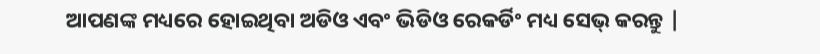ଆପଣଙ୍କ ମଧ୍ୟରେ ହୋଇଥିବା ଅଡିଓ ଏବଂ ଭିଡିଓ ରେକର୍ଡିଂ ମଧ୍ୟ ସେଭ୍ କରନ୍ତୁ |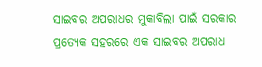ସାଇବର ଅପରାଧର ମୁକାବିଲା ପାଇଁ ସରକାର ପ୍ରତ୍ୟେକ ସହରରେ ଏକ ସାଇବର ଅପରାଧ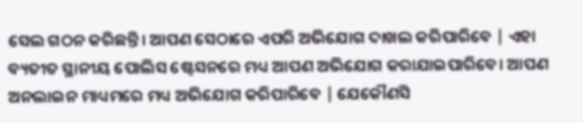ସେଲ ଗଠନ କରିଛନ୍ତି। ଆପଣ ସେଠାରେ ଏପରି ଅଭିଯୋଗ ଦାଖଲ କରିପାରିବେ | ଏହା ବ୍ୟତୀତ ସ୍ଥାନୀୟ ପୋଲିସ ଷ୍ଟେସନରେ ମଧ୍ୟ ଆପଣ ଅଭିଯୋଗ କରାଯାଇପାରିବେ। ଆପଣ ଅନଲାଇନ ମାଧ୍ୟମରେ ମଧ୍ୟ ଅଭିଯୋଗ କରିପାରିବେ | ଯେକୌଣସି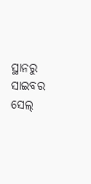ସ୍ଥାନରୁ ସାଇବର ସେଲ୍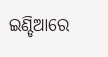ଇଣ୍ଡିଆରେ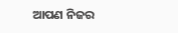ଆପଣ ନିଜର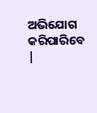ଅଭିଯୋଗ କରିପାରିବେ |